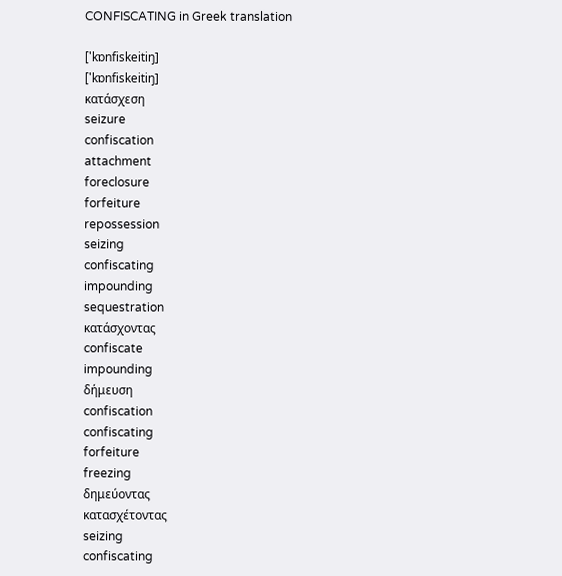CONFISCATING in Greek translation

['kɒnfiskeitiŋ]
['kɒnfiskeitiŋ]
κατάσχεση
seizure
confiscation
attachment
foreclosure
forfeiture
repossession
seizing
confiscating
impounding
sequestration
κατάσχοντας
confiscate
impounding
δήμευση
confiscation
confiscating
forfeiture
freezing
δημεύοντας
κατασχέτοντας
seizing
confiscating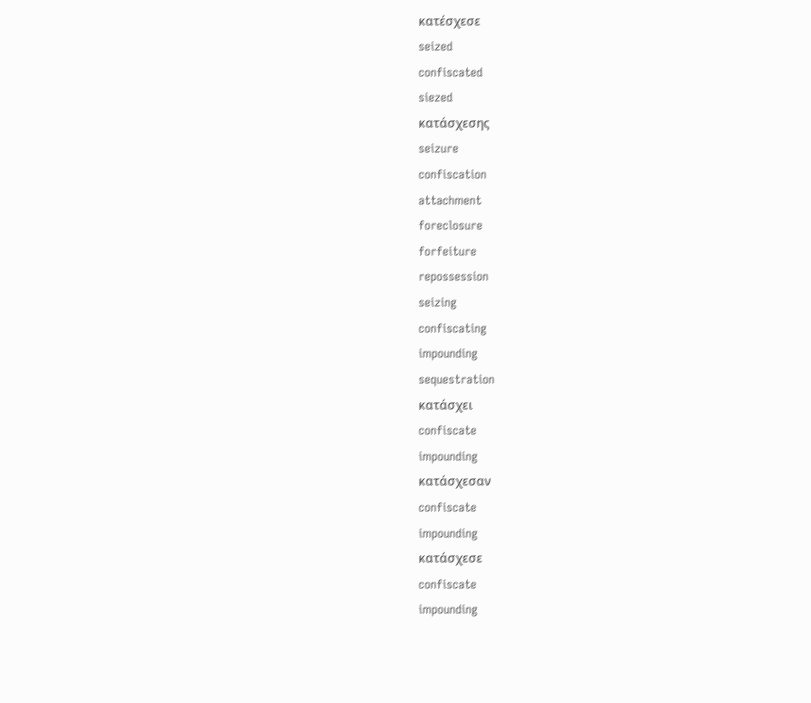κατέσχεσε
seized
confiscated
siezed
κατάσχεσης
seizure
confiscation
attachment
foreclosure
forfeiture
repossession
seizing
confiscating
impounding
sequestration
κατάσχει
confiscate
impounding
κατάσχεσαν
confiscate
impounding
κατάσχεσε
confiscate
impounding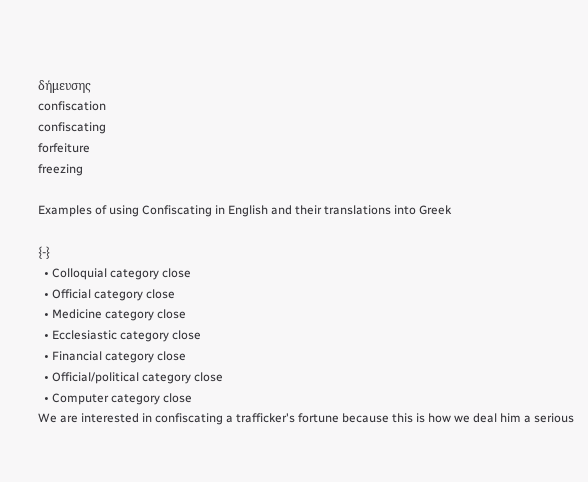δήμευσης
confiscation
confiscating
forfeiture
freezing

Examples of using Confiscating in English and their translations into Greek

{-}
  • Colloquial category close
  • Official category close
  • Medicine category close
  • Ecclesiastic category close
  • Financial category close
  • Official/political category close
  • Computer category close
We are interested in confiscating a trafficker's fortune because this is how we deal him a serious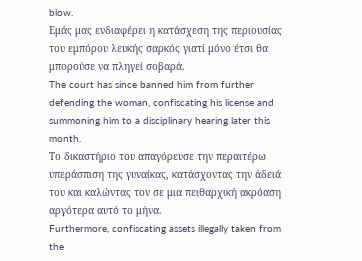blow.
Εμάς μας ενδιαφέρει η κατάσχεση της περιουσίας του εμπόρου λευκής σαρκός γιατί μόνο έτσι θα μπορούσε να πληγεί σοβαρά.
The court has since banned him from further defending the woman, confiscating his license and summoning him to a disciplinary hearing later this month.
Το δικαστήριο του απαγόρευσε την περαιτέρω υπεράσπιση της γυναίκας, κατάσχοντας την άδειά του και καλώντας τον σε μια πειθαρχική ακρόαση αργότερα αυτό το μήνα.
Furthermore, confiscating assets illegally taken from the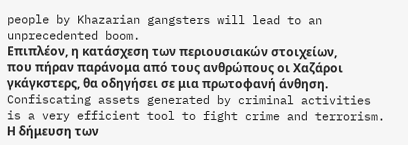people by Khazarian gangsters will lead to an unprecedented boom.
Επιπλέον, η κατάσχεση των περιουσιακών στοιχείων, που πήραν παράνομα από τους ανθρώπους οι Χαζάροι γκάγκστερς, θα οδηγήσει σε μια πρωτοφανή άνθηση.
Confiscating assets generated by criminal activities is a very efficient tool to fight crime and terrorism.
Η δήμευση των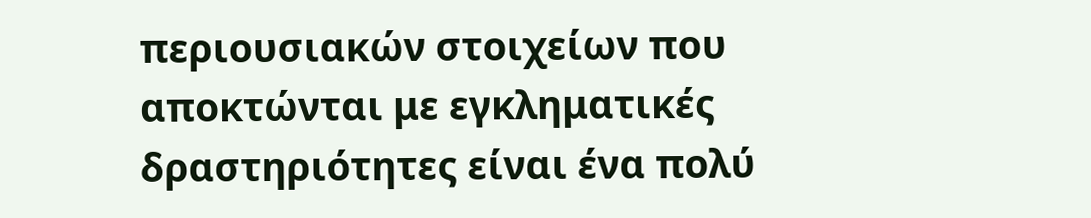περιουσιακών στοιχείων που αποκτώνται με εγκληματικές δραστηριότητες είναι ένα πολύ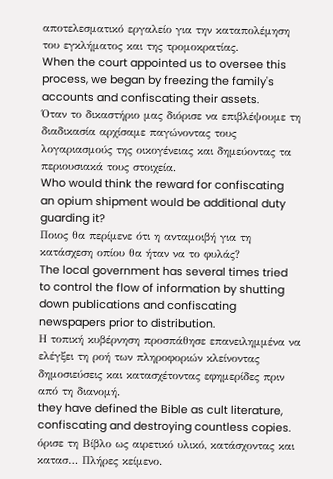αποτελεσματικό εργαλείο για την καταπολέμηση του εγκλήματος και της τρομοκρατίας.
When the court appointed us to oversee this process, we began by freezing the family's accounts and confiscating their assets.
Όταν το δικαστήριο μας διόρισε να επιβλέψουμε τη διαδικασία αρχίσαμε παγώνοντας τους λογαριασμούς της οικογένειας και δημεύοντας τα περιουσιακά τους στοιχεία.
Who would think the reward for confiscating an opium shipment would be additional duty guarding it?
Ποιος θα περίμενε ότι η ανταμοιβή για τη κατάσχεση οπίου θα ήταν να το φυλάς?
The local government has several times tried to control the flow of information by shutting down publications and confiscating newspapers prior to distribution.
Η τοπική κυβέρνηση προσπάθησε επανειλημμένα να ελέγξει τη ροή των πληροφοριών κλείνοντας δημοσιεύσεις και κατασχέτοντας εφημερίδες πριν από τη διανομή.
they have defined the Bible as cult literature, confiscating and destroying countless copies.
όρισε τη Βίβλο ως αιρετικό υλικό, κατάσχοντας και κατασ… Πλήρες κείμενο.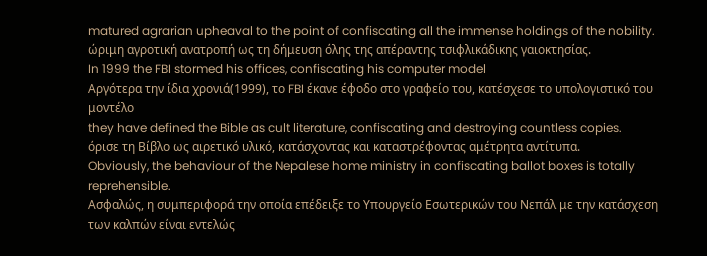matured agrarian upheaval to the point of confiscating all the immense holdings of the nobility.
ώριμη αγροτική ανατροπή ως τη δήμευση όλης της απέραντης τσιφλικάδικης γαιοκτησίας.
In 1999 the FBI stormed his offices, confiscating his computer model
Αργότερα την ίδια χρονιά(1999), το FBI έκανε έφοδο στο γραφείο του, κατέσχεσε το υπολογιστικό του μοντέλο
they have defined the Bible as cult literature, confiscating and destroying countless copies.
όρισε τη Βίβλο ως αιρετικό υλικό, κατάσχοντας και καταστρέφοντας αμέτρητα αντίτυπα.
Obviously, the behaviour of the Nepalese home ministry in confiscating ballot boxes is totally reprehensible.
Ασφαλώς, η συμπεριφορά την οποία επέδειξε το Υπουργείο Εσωτερικών του Νεπάλ με την κατάσχεση των καλπών είναι εντελώς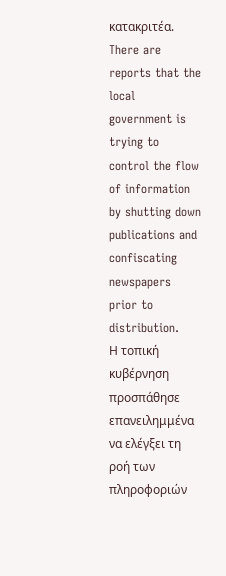κατακριτέα.
There are reports that the local government is trying to control the flow of information by shutting down publications and confiscating newspapers prior to distribution.
Η τοπική κυβέρνηση προσπάθησε επανειλημμένα να ελέγξει τη ροή των πληροφοριών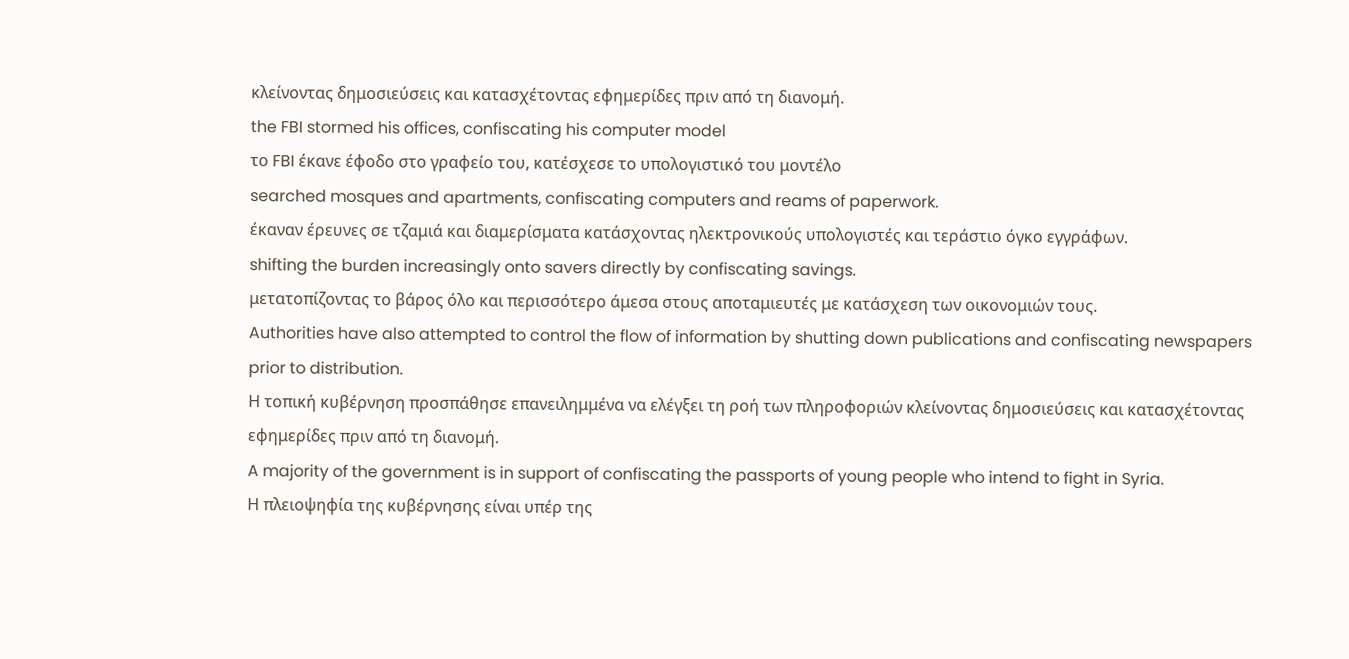κλείνοντας δημοσιεύσεις και κατασχέτοντας εφημερίδες πριν από τη διανομή.
the FBI stormed his offices, confiscating his computer model
το FBI έκανε έφοδο στο γραφείο του, κατέσχεσε το υπολογιστικό του μοντέλο
searched mosques and apartments, confiscating computers and reams of paperwork.
έκαναν έρευνες σε τζαμιά και διαμερίσματα κατάσχοντας ηλεκτρονικούς υπολογιστές και τεράστιο όγκο εγγράφων.
shifting the burden increasingly onto savers directly by confiscating savings.
μετατοπίζοντας το βάρος όλο και περισσότερο άμεσα στους αποταμιευτές με κατάσχεση των οικονομιών τους.
Authorities have also attempted to control the flow of information by shutting down publications and confiscating newspapers prior to distribution.
Η τοπική κυβέρνηση προσπάθησε επανειλημμένα να ελέγξει τη ροή των πληροφοριών κλείνοντας δημοσιεύσεις και κατασχέτοντας εφημερίδες πριν από τη διανομή.
A majority of the government is in support of confiscating the passports of young people who intend to fight in Syria.
Η πλειοψηφία της κυβέρνησης είναι υπέρ της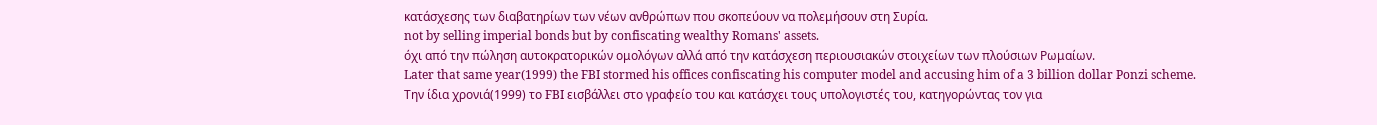κατάσχεσης των διαβατηρίων των νέων ανθρώπων που σκοπεύουν να πολεμήσουν στη Συρία.
not by selling imperial bonds but by confiscating wealthy Romans' assets.
όχι από την πώληση αυτοκρατορικών ομολόγων αλλά από την κατάσχεση περιουσιακών στοιχείων των πλούσιων Ρωμαίων.
Later that same year(1999) the FBI stormed his offices confiscating his computer model and accusing him of a 3 billion dollar Ponzi scheme.
Την ίδια χρονιά(1999) το FBI εισβάλλει στο γραφείο του και κατάσχει τους υπολογιστές του, κατηγορώντας τον για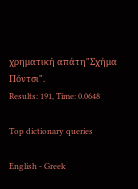χρηματική απάτη"Σχήμα Πόντσι".
Results: 191, Time: 0.0648

Top dictionary queries

English - Greek